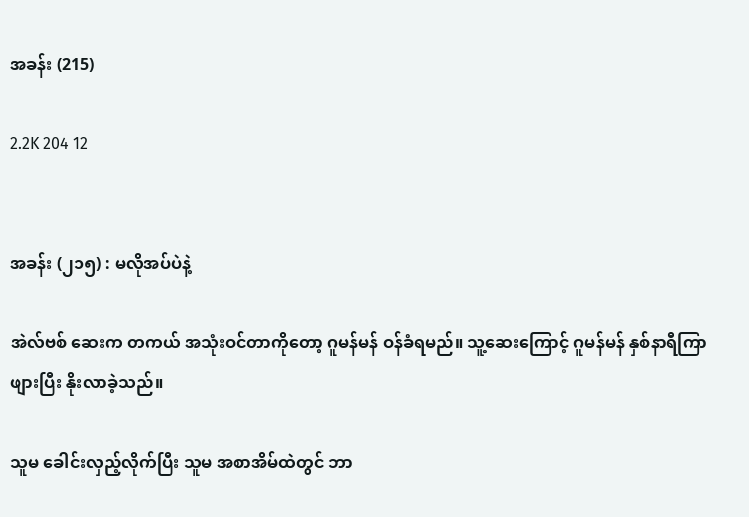အခန်း (215)

2.2K 204 12


အခန်း (၂၁၅) : မလိုအပ်ပဲနဲ့

အဲလ်ဗစ် ဆေးက တကယ် အသုံးဝင်တာကိုတော့ ဂူမန်မန် ဝန်ခံရမည်။ သူ့ဆေးကြောင့် ဂူမန်မန် နှစ်နာရီကြာဖျားပြီး နိုးလာခဲ့သည်။

သူမ ခေါင်းလှည့်လိုက်ပြီး သူမ အစာအိမ်ထဲတွင် ဘာ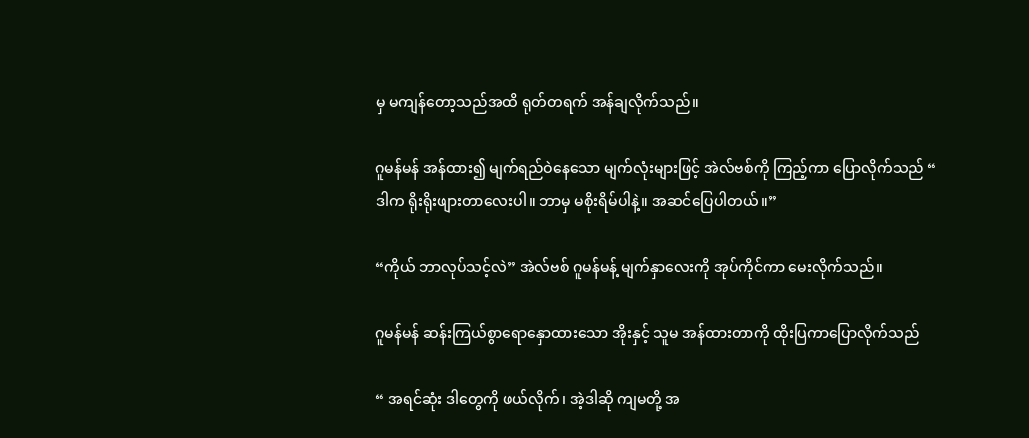မှ မကျန်တော့သည်အထိ ရုတ်တရက် အန်ချလိုက်သည်။

ဂူမန်မန် အန်ထား၍ မျက်ရည်ဝဲနေသော မျက်လုံးများဖြင့် အဲလ်ဗစ်ကို ကြည့်ကာ ပြောလိုက်သည် “ ဒါက ရိုးရိုးဖျားတာလေးပါ။ ဘာမှ မစိုးရိမ်ပါနဲ့။ အဆင်ပြေပါတယ်။”

“ကိုယ် ဘာလုပ်သင့်လဲ” အဲလ်ဗစ် ဂူမန်မန့် မျက်နှာလေးကို အုပ်ကိုင်ကာ မေးလိုက်သည်။

ဂူမန်မန် ဆန်းကြယ်စွာရောနှောထားသော အိုးနှင့် သူမ အန်ထားတာကို ထိုးပြကာပြောလိုက်သည်

“ အရင်ဆုံး ဒါတွေကို ဖယ်လိုက်၊ အဲ့ဒါဆို ကျမတို့ အ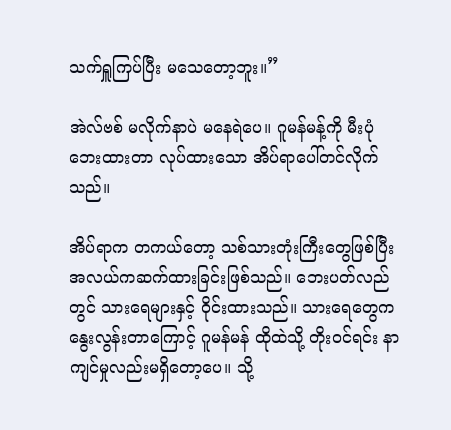သက်ရှူကြပ်ပြီး မသေတော့ဘူး။”

အဲလ်ဗစ် မလိုက်နာပဲ မနေရဲပေ။ ဂူမန်မန့်ကို မီးပုံဘေးထားတာ လုပ်ထားသော အိပ်ရာပေါ်တင်လိုက်သည်။

အိပ်ရာက တကယ်တော့ သစ်သားတုံးကြီးတွေဖြစ်ပြီး အလယ်ကဆက်ထားခြင်းဖြစ်သည်။ ဘေးပတ်လည်တွင် သားရေများနှင့် ဝိုင်းထားသည်။ သားရေတွေက နွေးလွန်းတာကြောင့် ဂူမန်မန် ထိုထဲသို့ တိုးဝင်ရင်း နာကျင်မှုလည်းမရှိတော့ပေ။ သို့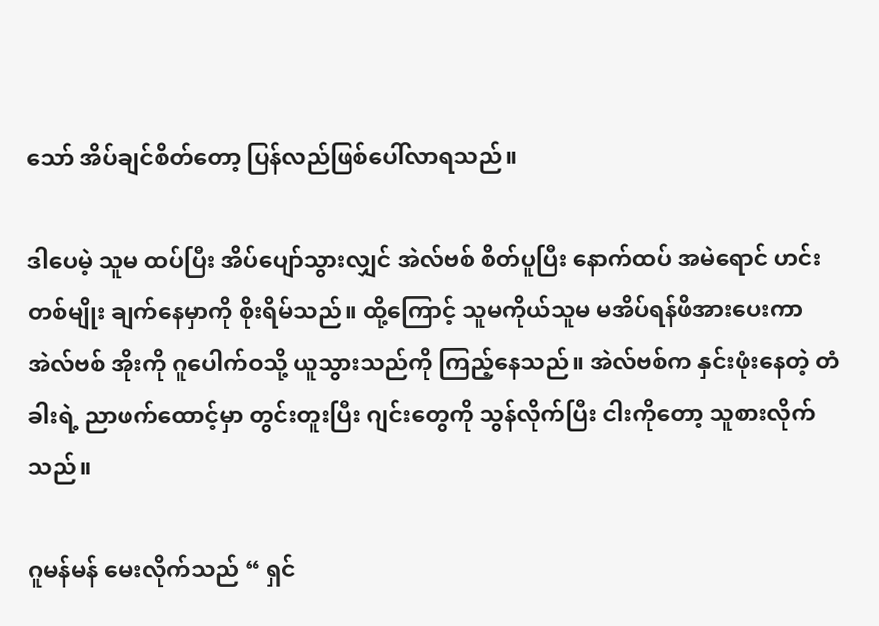သော် အိပ်ချင်စိတ်တော့ ပြန်လည်ဖြစ်ပေါ်လာရသည်။

ဒါပေမဲ့ သူမ ထပ်ပြီး အိပ်ပျော်သွားလျှင် အဲလ်ဗစ် စိတ်ပူပြီး နောက်ထပ် အမဲရောင် ဟင်းတစ်မျိုး ချက်နေမှာကို စိုးရိမ်သည်။ ထို့ကြောင့် သူမကိုယ်သူမ မအိပ်ရန်ဖိအားပေးကာ အဲလ်ဗစ် အိုးကို ဂူပေါက်ဝသို့ ယူသွားသည်ကို ကြည့်နေသည်။ အဲလ်ဗစ်က နှင်းဖုံးနေတဲ့ တံခါးရဲ့ ညာဖက်ထောင့်မှာ တွင်းတူးပြီး ဂျင်းတွေကို သွန်လိုက်ပြီး ငါးကိုတော့ သူစားလိုက်သည်။

ဂူမန်မန် မေးလိုက်သည် “ ရှင်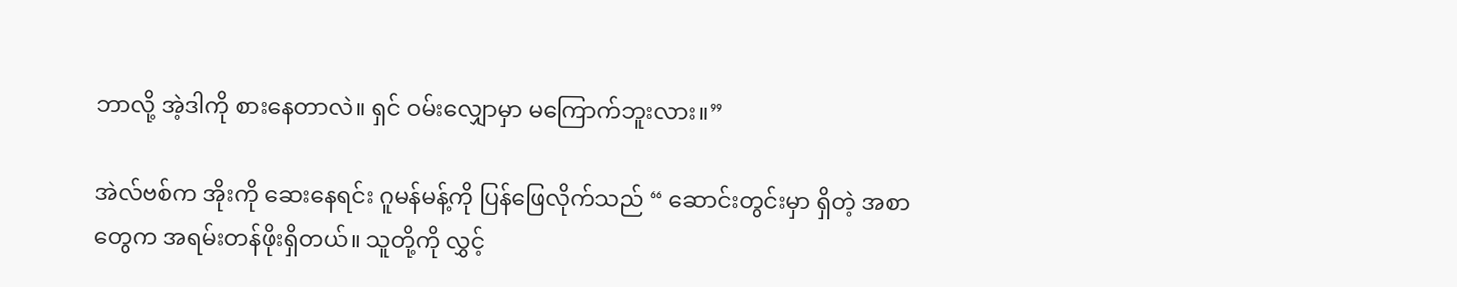ဘာလို့ အဲ့ဒါကို စားနေတာလဲ။ ရှင် ဝမ်းလျှောမှာ မကြောက်ဘူးလား။”

အဲလ်ဗစ်က အိုးကို ဆေးနေရင်း ဂူမန်မန့်ကို ပြန်ဖြေလိုက်သည် “ ဆောင်းတွင်းမှာ ရှိတဲ့ အစာတွေက အရမ်းတန်ဖိုးရှိတယ်။ သူတို့ကို လွှင့်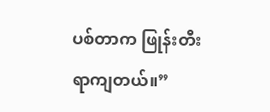ပစ်တာက ဖြုန်းတီးရာကျတယ်။”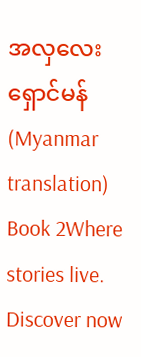အလှလေး ရှောင်မန် (Myanmar translation) Book 2Where stories live. Discover now